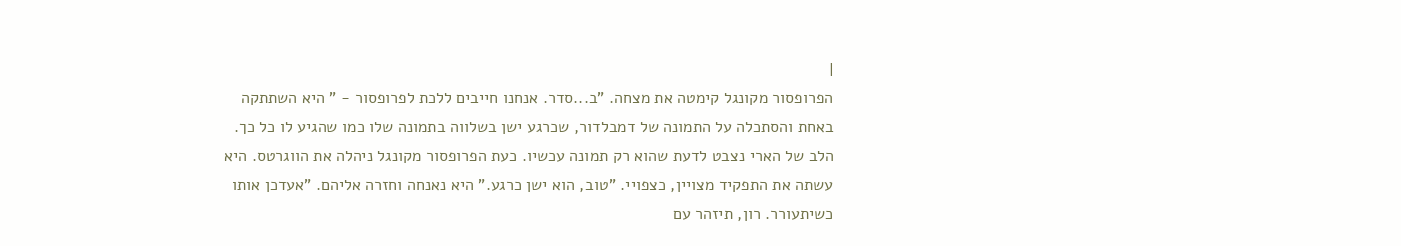|
הפרופסור מקונגל קימטה את מצחה. "ב...סדר. אנחנו חייבים ללכת לפרופסור - " היא השתתקה באחת והסתכלה על התמונה של דמבלדור, שכרגע ישן בשלווה בתמונה שלו כמו שהגיע לו כל כך. הלב של הארי נצבט לדעת שהוא רק תמונה עכשיו. כעת הפרופסור מקונגל ניהלה את הווגרטס. היא עשתה את התפקיד מצויין, כצפויי. "טוב, הוא ישן כרגע." היא נאנחה וחזרה אליהם. "אעדכן אותו כשיתעורר. רון, תיזהר עם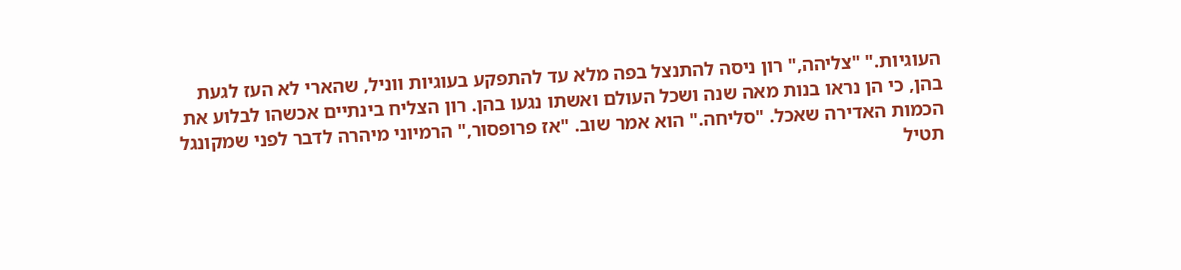העוגיות." "צליהה," רון ניסה להתנצל בפה מלא עד להתפקע בעוגיות ווניל, שהארי לא העז לגעת בהן, כי הן נראו בנות מאה שנה ושכל העולם ואשתו נגעו בהן. רון הצליח בינתיים אכשהו לבלוע את הכמות האדירה שאכל. "סליחה." הוא אמר שוב. "אז פרופסור," הרמיוני מיהרה לדבר לפני שמקונגל תטיל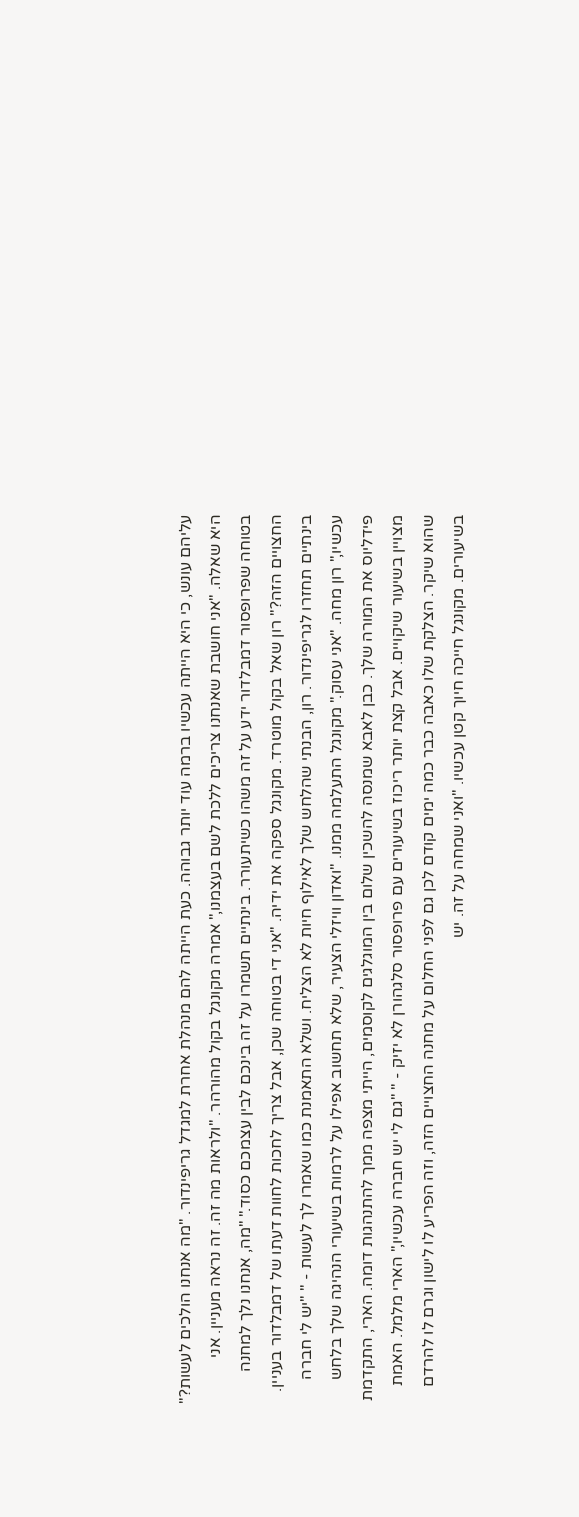עליהם עונש, כי היא הייתה עכשיו ברמה עוד יותר גבוהה. כעת הייתה להם מנהלת אחרת למגדל גריפינדור. "מה אנחנו הולכים לעשות?" היא שאלה. "אני חושבת שאנחנו צריכים ללכת לשם בעצמנו," אמרה מקונגל בקול מהורהר. "ולראות מה זה. זה נראה מעניין. אני בטוחה שפרופסור דמבלדור ידע על זה משהו כשיתעורר. בינתיים תשמרו על זה בינכם לבין עצמכם כסוד." "מה, אנחנו נלך למחנה החצויים הזה?" רון שאל בקול מוטרד. מקונגל ספקה את ידיה. "אני די בטוחה שכן, אבל צריך לחכות לחוות דעתו של דמבלדור בעניין. בינתיים תחזרו לגריפינדור. רון, הבנתי שהלחש שלך לאילוף חיות לא הצליח. ושלא התאמנת כמו שאמרו לך לעשות - " "יש לי חברה עכשיו," רון מחה. "אני עסוק." מקונגל התעלמה ממנו. "ואדון וויזלי הצעיר, שלא תחשוב אפילו על לרמות בשיעורי הנהיגה שלך בלחש פידליוס את המורה שלך. כבן לאבא שמנסה להשכין שלום בין המוגלגים לקוסמים, הייתי מצפה ממך להתנהגות דומה. הארי, התקדמת מצויין בשיעור שיקויים. אבל קצת יותר ריכוז בשיעורים עם פרופסור סלגהורן לא יזיק - " "גם לי יש חברה עכשיו," הארי מלמל. האמת שהוא שיקר. הצלקת שלו כאבה כבר כמה ימים קודם לכן גם לפני החלום על מחנה החצויים הזה, וזה הפריע לו לישון וגרם לו להרדם בשיעורים. מקונגל חייכה חיוך קטן עכשיו. "ואני שמחה על זה. יש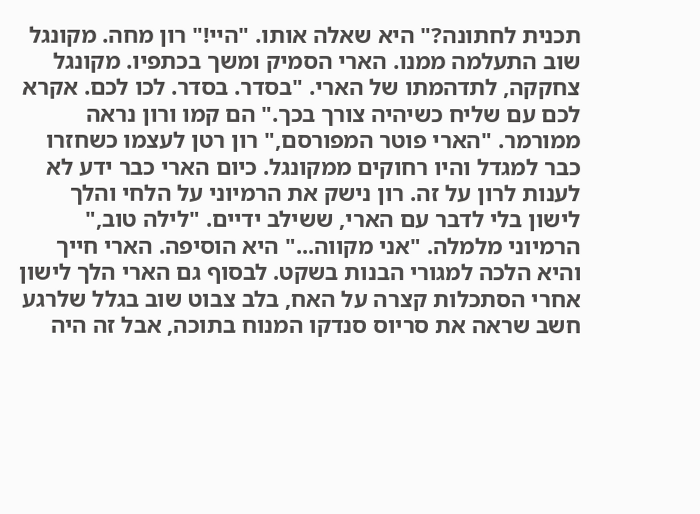תכנית לחתונה?" היא שאלה אותו. "היי!" רון מחה. מקונגל שוב התעלמה ממנו. הארי הסמיק ומשך בכתפיו. מקונגל צחקקה, לתדהמתו של הארי. "בסדר. בסדר. לכו לכם. אקרא לכם עם שליח כשיהיה צורך בכך." הם קמו ורון נראה ממורמר. "הארי פוטר המפורסם," רון רטן לעצמו כשחזרו כבר למגדל והיו רחוקים ממקונגל. כיום הארי כבר ידע לא לענות לרון על זה. רון נישק את הרמיוני על הלחי והלך לישון בלי לדבר עם הארי, ששילב ידיים. "לילה טוב," הרמיוני מלמלה. "אני מקווה..." היא הוסיפה. הארי חייך והיא הלכה למגורי הבנות בשקט. לבסוף גם הארי הלך לישון אחרי הסתכלות קצרה על האח, בלב צבוט שוב בגלל שלרגע חשב שראה את סריוס סנדקו המנוח בתוכה, אבל זה היה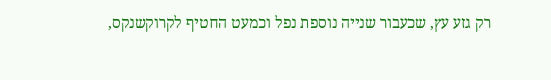רק גזע עץ, שכעבור שנייה נוספת נפל וכמעט החטיף לקרוקשנקס,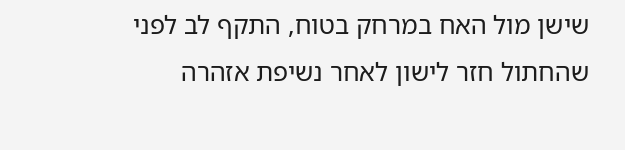שישן מול האח במרחק בטוח, התקף לב לפני שהחתול חזר לישון לאחר נשיפת אזהרה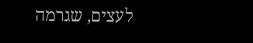לעצים, שגרמה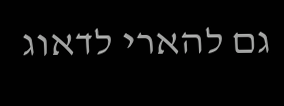גם להארי לדאוג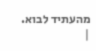מהעתיד לבוא.
|